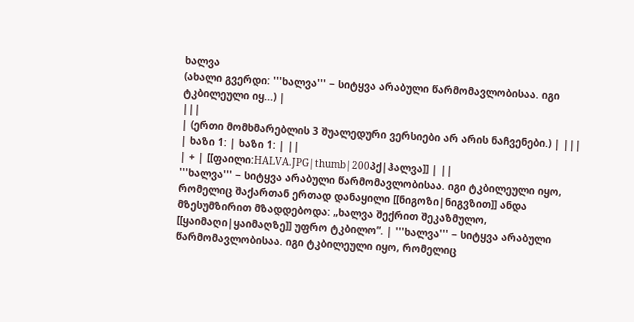ხალვა
(ახალი გვერდი: '''ხალვა''' − სიტყვა არაბული წარმომავლობისაა. იგი ტკბილეული იყ...) |
|||
| (ერთი მომხმარებლის 3 შუალედური ვერსიები არ არის ნაჩვენები.) | |||
| ხაზი 1: | ხაზი 1: | ||
| + | [[ფაილი:HALVA.JPG|thumb|200პქ|ჰალვა]] | ||
'''ხალვა''' − სიტყვა არაბული წარმომავლობისაა. იგი ტკბილეული იყო, რომელიც შაქართან ერთად დანაყილი [[ნიგოზი|ნიგვზით]] ანდა მზესუმზირით მზადდებოდა: „ხალვა შექრით შეკაზმულო, [[ყაიმაღი|ყაიმაღზე]] უფრო ტკბილო”. | '''ხალვა''' − სიტყვა არაბული წარმომავლობისაა. იგი ტკბილეული იყო, რომელიც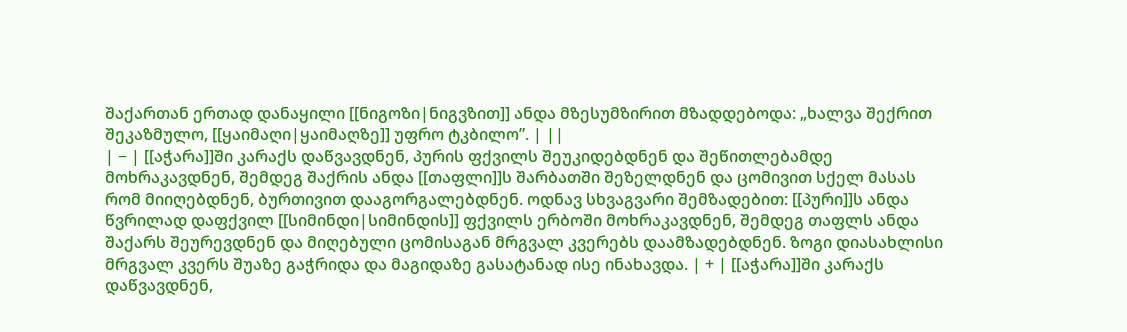შაქართან ერთად დანაყილი [[ნიგოზი|ნიგვზით]] ანდა მზესუმზირით მზადდებოდა: „ხალვა შექრით შეკაზმულო, [[ყაიმაღი|ყაიმაღზე]] უფრო ტკბილო”. | ||
| − | [[აჭარა]]ში კარაქს დაწვავდნენ, პურის ფქვილს შეუკიდებდნენ და შეწითლებამდე მოხრაკავდნენ, შემდეგ შაქრის ანდა [[თაფლი]]ს შარბათში შეზელდნენ და ცომივით სქელ მასას რომ მიიღებდნენ, ბურთივით დააგორგალებდნენ. ოდნავ სხვაგვარი შემზადებით: [[პური]]ს ანდა წვრილად დაფქვილ [[სიმინდი|სიმინდის]] ფქვილს ერბოში მოხრაკავდნენ, შემდეგ თაფლს ანდა შაქარს შეურევდნენ და მიღებული ცომისაგან მრგვალ კვერებს დაამზადებდნენ. ზოგი დიასახლისი მრგვალ კვერს შუაზე გაჭრიდა და მაგიდაზე გასატანად ისე ინახავდა. | + | [[აჭარა]]ში კარაქს დაწვავდნენ,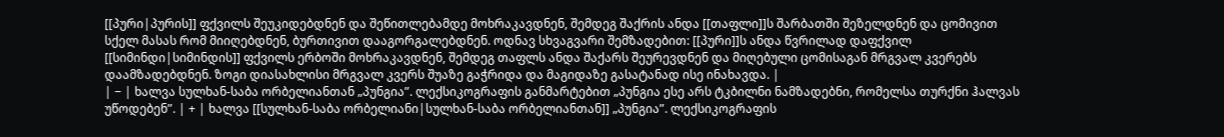[[პური|პურის]] ფქვილს შეუკიდებდნენ და შეწითლებამდე მოხრაკავდნენ, შემდეგ შაქრის ანდა [[თაფლი]]ს შარბათში შეზელდნენ და ცომივით სქელ მასას რომ მიიღებდნენ, ბურთივით დააგორგალებდნენ. ოდნავ სხვაგვარი შემზადებით: [[პური]]ს ანდა წვრილად დაფქვილ [[სიმინდი|სიმინდის]] ფქვილს ერბოში მოხრაკავდნენ, შემდეგ თაფლს ანდა შაქარს შეურევდნენ და მიღებული ცომისაგან მრგვალ კვერებს დაამზადებდნენ. ზოგი დიასახლისი მრგვალ კვერს შუაზე გაჭრიდა და მაგიდაზე გასატანად ისე ინახავდა. |
| − | ხალვა სულხან-საბა ორბელიანთან „პუნგია”. ლექსიკოგრაფის განმარტებით „პუნგია ესე არს ტკბილნი ნამზადებნი, რომელსა თურქნი ჰალვას უწოდებენ”. | + | ხალვა [[სულხან-საბა ორბელიანი|სულხან-საბა ორბელიანთან]] „პუნგია”. ლექსიკოგრაფის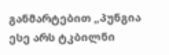განმარტებით „პუნგია ესე არს ტკბილნი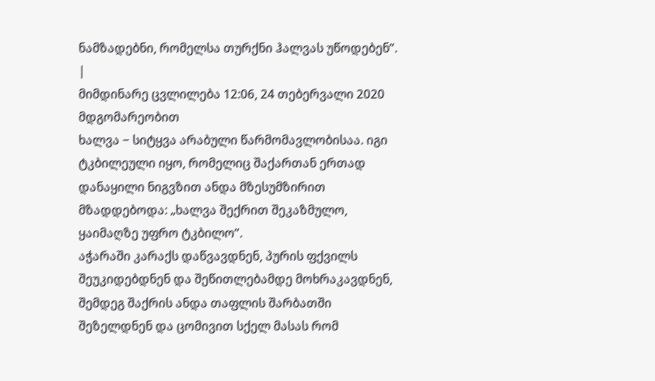ნამზადებნი, რომელსა თურქნი ჰალვას უწოდებენ”. |
მიმდინარე ცვლილება 12:06, 24 თებერვალი 2020 მდგომარეობით
ხალვა − სიტყვა არაბული წარმომავლობისაა. იგი ტკბილეული იყო, რომელიც შაქართან ერთად დანაყილი ნიგვზით ანდა მზესუმზირით მზადდებოდა: „ხალვა შექრით შეკაზმულო, ყაიმაღზე უფრო ტკბილო”.
აჭარაში კარაქს დაწვავდნენ, პურის ფქვილს შეუკიდებდნენ და შეწითლებამდე მოხრაკავდნენ, შემდეგ შაქრის ანდა თაფლის შარბათში შეზელდნენ და ცომივით სქელ მასას რომ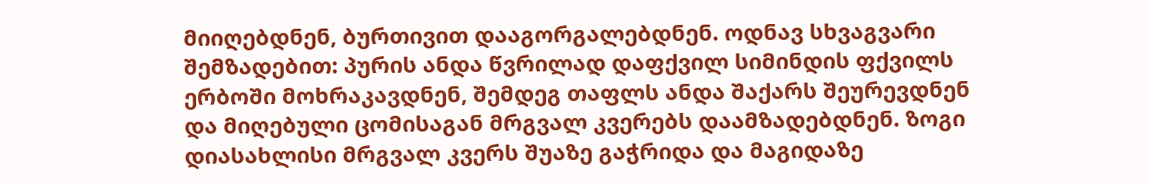მიიღებდნენ, ბურთივით დააგორგალებდნენ. ოდნავ სხვაგვარი შემზადებით: პურის ანდა წვრილად დაფქვილ სიმინდის ფქვილს ერბოში მოხრაკავდნენ, შემდეგ თაფლს ანდა შაქარს შეურევდნენ და მიღებული ცომისაგან მრგვალ კვერებს დაამზადებდნენ. ზოგი დიასახლისი მრგვალ კვერს შუაზე გაჭრიდა და მაგიდაზე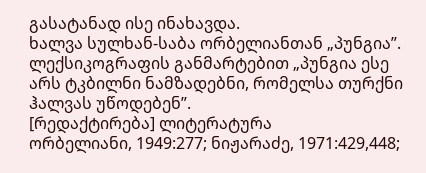გასატანად ისე ინახავდა.
ხალვა სულხან-საბა ორბელიანთან „პუნგია”. ლექსიკოგრაფის განმარტებით „პუნგია ესე არს ტკბილნი ნამზადებნი, რომელსა თურქნი ჰალვას უწოდებენ”.
[რედაქტირება] ლიტერატურა
ორბელიანი, 1949:277; ნიჟარაძე, 1971:429,448;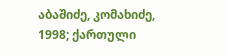აბაშიძე, კომახიძე, 1998; ქართული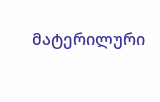მატერილური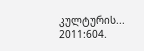კულტურის... 2011:604.